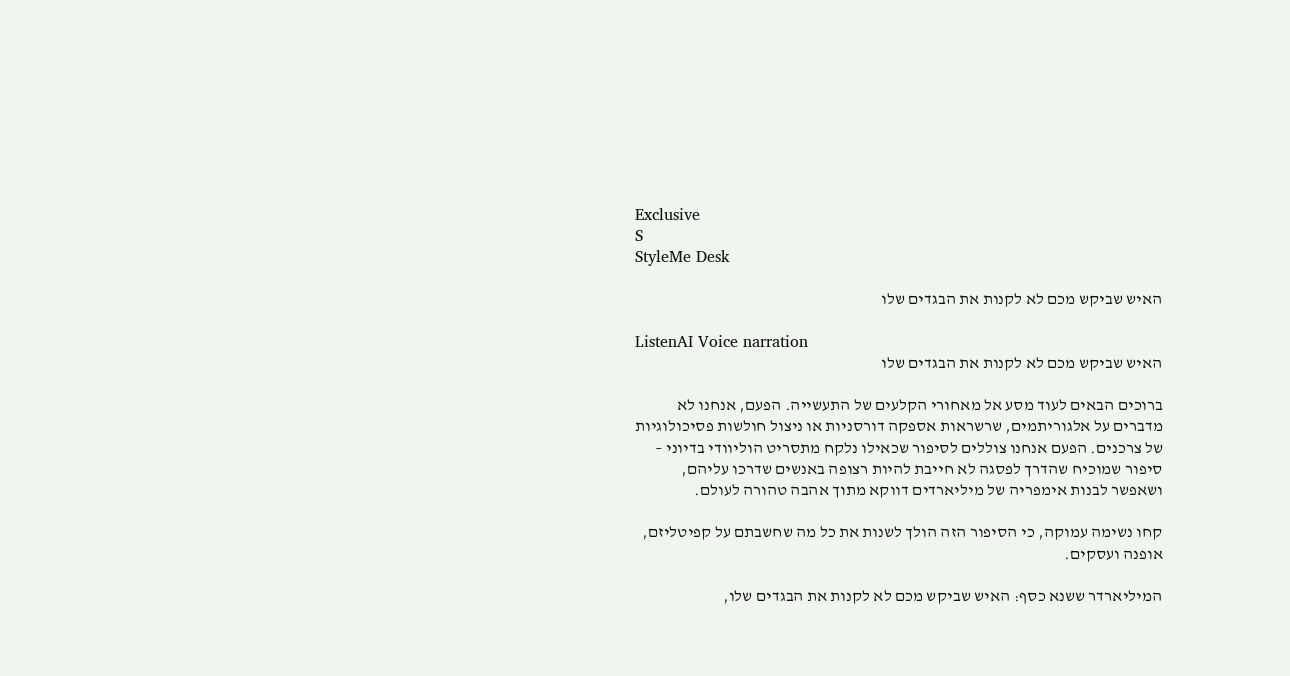Exclusive
S
StyleMe Desk

האיש שביקש מכם לא לקנות את הבגדים שלו

ListenAI Voice narration
האיש שביקש מכם לא לקנות את הבגדים שלו

ברוכים הבאים לעוד מסע אל מאחורי הקלעים של התעשייה. הפעם, אנחנו לא מדברים על אלגוריתמים, שרשראות אספקה דורסניות או ניצול חולשות פסיכולוגיות של צרכנים. הפעם אנחנו צוללים לסיפור שכאילו נלקח מתסריט הוליוודי בדיוני – סיפור שמוכיח שהדרך לפסגה לא חייבת להיות רצופה באנשים שדרכו עליהם, ושאפשר לבנות אימפריה של מיליארדים דווקא מתוך אהבה טהורה לעולם.

קחו נשימה עמוקה, כי הסיפור הזה הולך לשנות את כל מה שחשבתם על קפיטליזם, אופנה ועסקים.

המיליארדר ששנא כסף: האיש שביקש מכם לא לקנות את הבגדים שלו,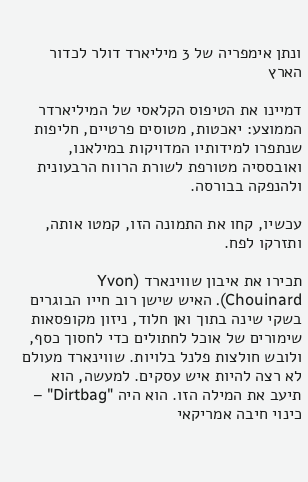ונתן אימפריה של 3 מיליארד דולר לכדור הארץ

דמיינו את הטיפוס הקלאסי של המיליארדר הממוצע: יאכטות, מטוסים פרטיים, חליפות שנתפרו למידותיו המדויקות במילאנו, ואובססיה מטורפת לשורת הרווח הרבעונית ולהנפקה בבורסה.

עכשיו, קחו את התמונה הזו, קמטו אותה, ותזרקו לפח.

תכירו את איבון שווינארד (Yvon Chouinard). האיש שישן רוב חייו הבוגרים בשקי שינה בתוך ואן חלוד, ניזון מקופסאות שימורים של אוכל לחתולים כדי לחסוך כסף, ולובש חולצות פלנל בלויות. שווינארד מעולם לא רצה להיות איש עסקים. למעשה, הוא תיעב את המילה הזו. הוא היה "Dirtbag" – כינוי חיבה אמריקאי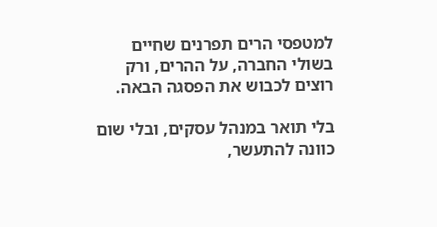למטפסי הרים תפרנים שחיים בשולי החברה, על ההרים, ורק רוצים לכבוש את הפסגה הבאה.

בלי תואר במנהל עסקים, ובלי שום כוונה להתעשר,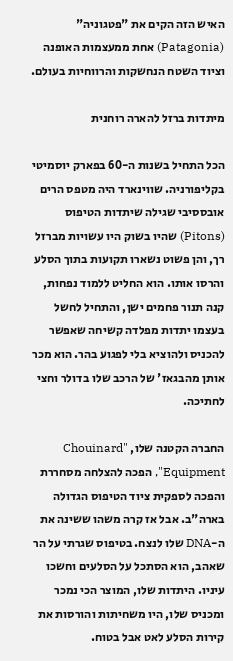האיש הזה הקים את "פטגוניה" (Patagonia) אחת ממעצמות האופנה וציוד השטח הנחשקות והרווחיות בעולם.

מיתדות ברזל להארה רוחנית

הכל התחיל בשנות ה-60 בפארק יוסמיטי בקליפורניה. שווינארד היה מטפס הרים אובססיבי שגילה שיתדות הטיפוס (Pitons) שהיו בשוק היו עשויות מברזל רך, והן פשוט נשארו תקועות בתוך הסלע והרסו אותו. הוא החליט ללמוד נפחות, קנה תנור פחמים ישן, והתחיל לחשל בעצמו יתדות מפלדה קשיחה שאפשר להכניס ולהוציא בלי לפגוע בהר. הוא מכר אותן מהבגאז' של הרכב שלו בדולר וחצי לחתיכה.

החברה הקטנה שלו, "Chouinard Equipment", הפכה להצלחה מסחררת והפכה לספקית ציוד הטיפוס הגדולה בארה"ב. אבל אז קרה משהו ששינה את ה-DNA שלו לנצח. בטיפוס שגרתי על הר שאהב, הוא הסתכל על הסלעים וחשכו עיניו. היתדות שלו, המוצר הכי נמכר ומכניס שלו, היו משחיתות והורסות את קירות הסלע לאט אבל בטוח.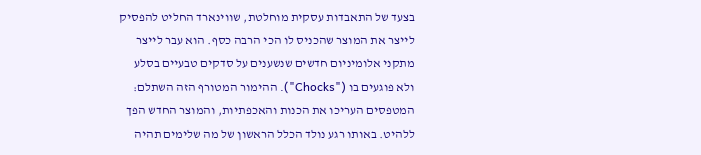בצעד של התאבדות עסקית מוחלטת, שווינארד החליט להפסיק לייצר את המוצר שהכניס לו הכי הרבה כסף. הוא עבר לייצר מתקני אלומיניום חדשים שנשענים על סדקים טבעיים בסלע ולא פוגעים בו ("Chocks"). ההימור המטורף הזה השתלם: המטפסים העריכו את הכנות והאכפתיות, והמוצר החדש הפך ללהיט. באותו רגע נולד הכלל הראשון של מה שלימים תהיה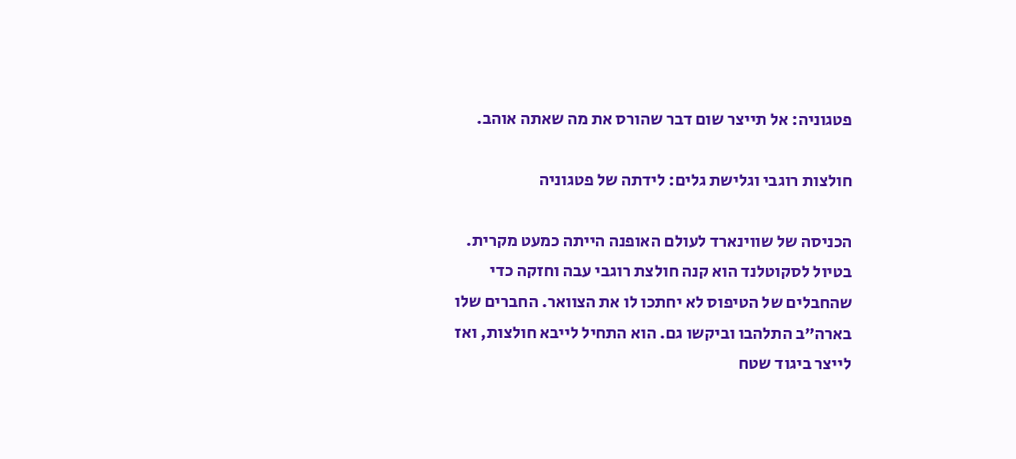פטגוניה: אל תייצר שום דבר שהורס את מה שאתה אוהב.

חולצות רוגבי וגלישת גלים: לידתה של פטגוניה

הכניסה של שווינארד לעולם האופנה הייתה כמעט מקרית. בטיול לסקוטלנד הוא קנה חולצת רוגבי עבה וחזקה כדי שהחבלים של הטיפוס לא יחתכו לו את הצוואר. החברים שלו בארה"ב התלהבו וביקשו גם. הוא התחיל לייבא חולצות, ואז לייצר ביגוד שטח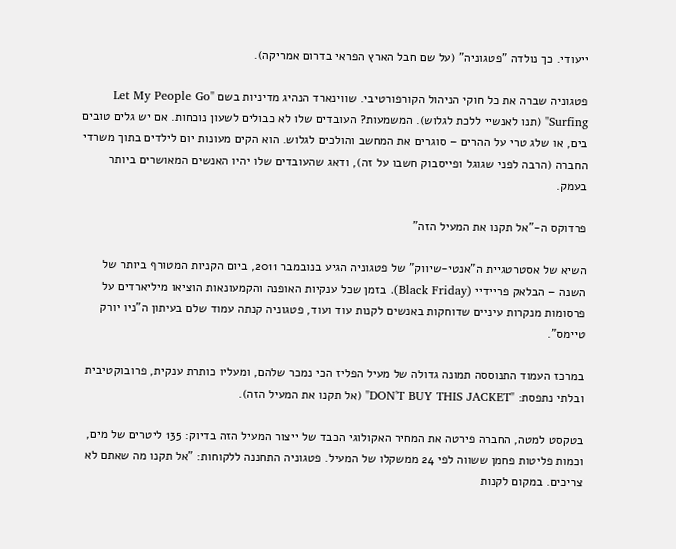ייעודי. כך נולדה "פטגוניה" (על שם חבל הארץ הפראי בדרום אמריקה).

פטגוניה שברה את כל חוקי הניהול הקורפורטיבי. שווינארד הנהיג מדיניות בשם "Let My People Go Surfing" (תנו לאנשיי ללכת לגלוש). המשמעות? העובדים שלו לא כבולים לשעון נוכחות. אם יש גלים טובים בים, או שלג טרי על ההרים – סוגרים את המחשב והולכים לגלוש. הוא הקים מעונות יום לילדים בתוך משרדי החברה (הרבה לפני שגוגל ופייסבוק חשבו על זה), ודאג שהעובדים שלו יהיו האנשים המאושרים ביותר בעמק.

פרדוקס ה-"אל תקנו את המעיל הזה"

השיא של אסטרטגיית ה"אנטי-שיווק" של פטגוניה הגיע בנובמבר 2011, ביום הקניות המטורף ביותר של השנה – הבלאק פריידיי (Black Friday). בזמן שכל ענקיות האופנה והקמעונאות הוציאו מיליארדים על פרסומות מנקרות עיניים שדוחקות באנשים לקנות עוד ועוד, פטגוניה קנתה עמוד שלם בעיתון ה"ניו יורק טיימס".

במרכז העמוד התנוססה תמונה גדולה של מעיל הפליז הכי נמכר שלהם, ומעליו כותרת ענקית, פרובוקטיבית ובלתי נתפסת: "DON'T BUY THIS JACKET" (אל תקנו את המעיל הזה).

בטקסט למטה, החברה פירטה את המחיר האקולוגי הכבד של ייצור המעיל הזה בדיוק: 135 ליטרים של מים, וכמות פליטות פחמן ששווה לפי 24 ממשקלו של המעיל. פטגוניה התחננה ללקוחות: "אל תקנו מה שאתם לא צריכים. במקום לקנות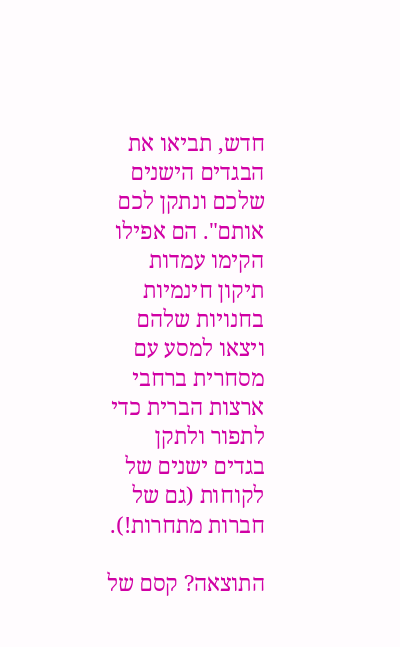חדש, תביאו את הבגדים הישנים שלכם ונתקן לכם אותם". הם אפילו הקימו עמדות תיקון חינמיות בחנויות שלהם ויצאו למסע עם מסחרית ברחבי ארצות הברית כדי לתפור ולתקן בגדים ישנים של לקוחות (גם של חברות מתחרות!).

התוצאה? קסם של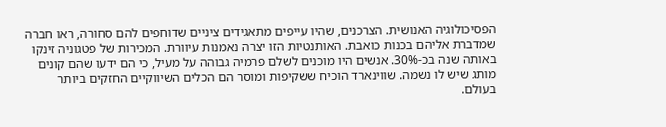הפסיכולוגיה האנושית. הצרכנים, שהיו עייפים מתאגידים ציניים שדוחפים להם סחורה, ראו חברה שמדברת אליהם בכנות כואבת. האותנטיות הזו יצרה נאמנות עיוורת. המכירות של פטגוניה זינקו באותה שנה בכ-30%. אנשים היו מוכנים לשלם פרמיה גבוהה על מעיל, כי הם ידעו שהם קונים מותג שיש לו נשמה. שווינארד הוכיח ששקיפות ומוסר הם הכלים השיווקיים החזקים ביותר בעולם.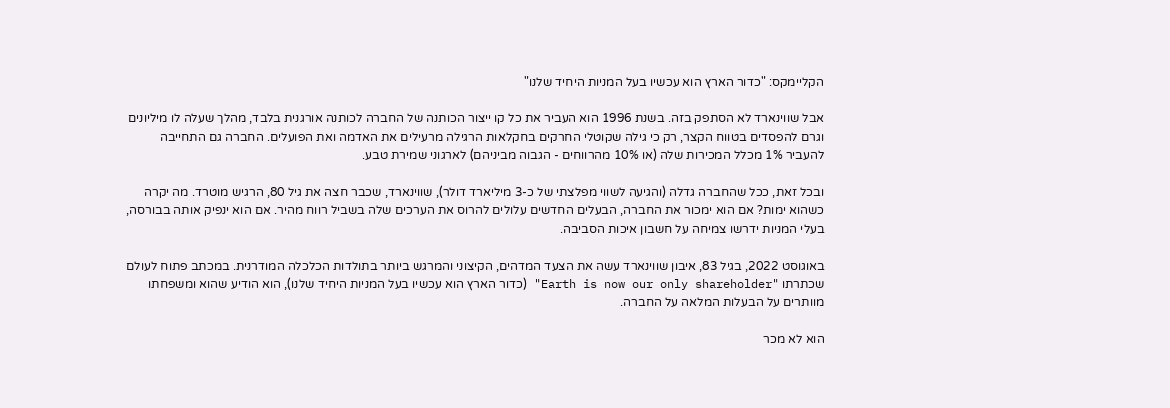הקליימקס: "כדור הארץ הוא עכשיו בעל המניות היחיד שלנו"

אבל שווינארד לא הסתפק בזה. בשנת 1996 הוא העביר את כל קו ייצור הכותנה של החברה לכותנה אורגנית בלבד, מהלך שעלה לו מיליונים וגרם להפסדים בטווח הקצר, רק כי גילה שקוטלי החרקים בחקלאות הרגילה מרעילים את האדמה ואת הפועלים. החברה גם התחייבה להעביר 1% מכלל המכירות שלה (או 10% מהרווחים - הגבוה מביניהם) לארגוני שמירת טבע.

ובכל זאת, ככל שהחברה גדלה (והגיעה לשווי מפלצתי של כ-3 מיליארד דולר), שווינארד, שכבר חצה את גיל 80, הרגיש מוטרד. מה יקרה כשהוא ימות? אם הוא ימכור את החברה, הבעלים החדשים עלולים להרוס את הערכים שלה בשביל רווח מהיר. אם הוא ינפיק אותה בבורסה, בעלי המניות ידרשו צמיחה על חשבון איכות הסביבה.

באוגוסט 2022, בגיל 83, איבון שווינארד עשה את הצעד המדהים, הקיצוני והמרגש ביותר בתולדות הכלכלה המודרנית. במכתב פתוח לעולם שכתרתו "Earth is now our only shareholder" (כדור הארץ הוא עכשיו בעל המניות היחיד שלנו), הוא הודיע שהוא ומשפחתו מוותרים על הבעלות המלאה על החברה.

הוא לא מכר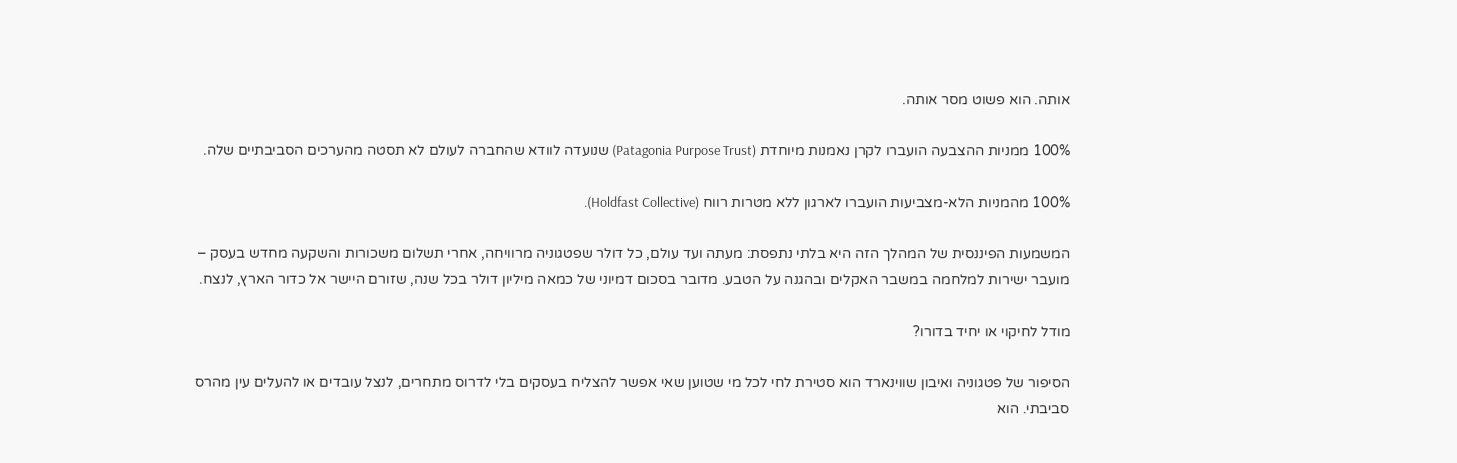אותה. הוא פשוט מסר אותה.

100% ממניות ההצבעה הועברו לקרן נאמנות מיוחדת (Patagonia Purpose Trust) שנועדה לוודא שהחברה לעולם לא תסטה מהערכים הסביבתיים שלה.

100% מהמניות הלא-מצביעות הועברו לארגון ללא מטרות רווח (Holdfast Collective).

המשמעות הפיננסית של המהלך הזה היא בלתי נתפסת: מעתה ועד עולם, כל דולר שפטגוניה מרוויחה, אחרי תשלום משכורות והשקעה מחדש בעסק – מועבר ישירות למלחמה במשבר האקלים ובהגנה על הטבע. מדובר בסכום דמיוני של כמאה מיליון דולר בכל שנה, שזורם היישר אל כדור הארץ, לנצח.

מודל לחיקוי או יחיד בדורו?

הסיפור של פטגוניה ואיבון שווינארד הוא סטירת לחי לכל מי שטוען שאי אפשר להצליח בעסקים בלי לדרוס מתחרים, לנצל עובדים או להעלים עין מהרס סביבתי. הוא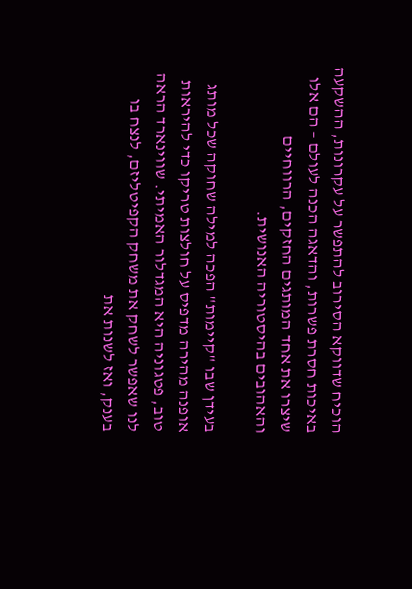הוכיח שדווקא הסירוב להתפשר על עקרונות, ההשקעה באיכות חסרת פשרות, והדאגה הכנה לעולם – הם אלו שיצרו את אחד המותגים החזקים, הרווחיים והאהובים בהיסטוריה האנושית.

בעידן שבו "קיימות" הפכה למילה שחוקה שכל מותג אופנה מהירה מדפיס על חולצות טריקו כדי להיראות טוב, פטגוניה היא המגדלור האמיתי. שווינארד הראה לנו שאפשר לשחק את משחק הקפיטליזם, לנצח בו בענק, ואז לשנות את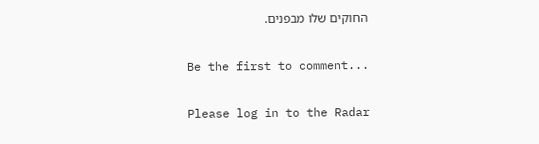החוקים שלו מבפנים.

Be the first to comment...

Please log in to the Radar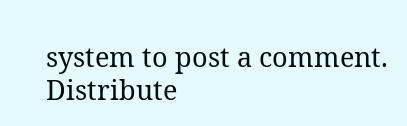system to post a comment.
Distribute